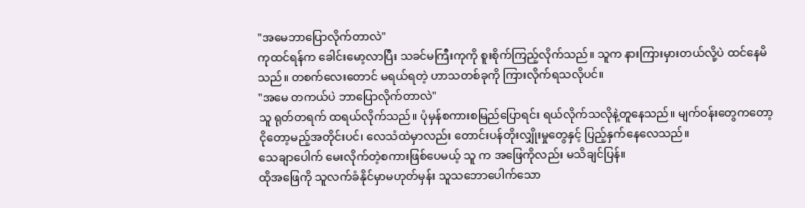"အမေဘာပြောလိုက်တာလဲ"
ကုထင်ရန်က ခေါင်းမော့လာပြီး သခင်မကြီးကုကို စူးစိုက်ကြည့်လိုက်သည်။ သူက နားကြားမှားတယ်လို့ပဲ ထင်နေမိသည်။ တစက်လေးတောင် မရယ်ရတဲ့ ဟာသတစ်ခုကို ကြားလိုက်ရသလိုပင်။
"အမေ တကယ်ပဲ ဘာပြောလိုက်တာလဲ"
သူ ရုတ်တရက် ထရယ်လိုက်သည်။ ပုံမှန်စကားစမြည်ပြောရင်း ရယ်လိုက်သလိုနဲ့တူနေသည်။ မျက်ဝန်းတွေကတော့ ငိုတော့မည့်အတိုင်းပင်၊ လေသံထဲမှာလည်း တောင်းပန်တိုးလျှိုးမှုတွေနှင့် ပြည့်နှက်နေလေသည်။
သေချာပေါက် မေးလိုက်တဲ့စကားဖြစ်ပေမယ့် သူ က အဖြေကိုလည်း မသိချင်ပြန်။
ထိုအဖြေကို သူလက်ခံနိုင်မှာမဟုတ်မှန်း သူသဘောပေါက်သော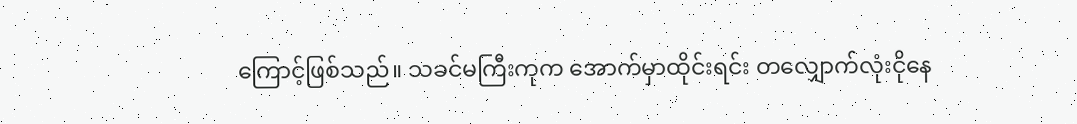ကြောင့်ဖြစ်သည်။ သခင်မကြီးကုက အောက်မှာထိုင်းရင်း တလျှောက်လုံးငိုနေ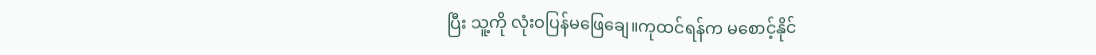ပြီး သူ့ကို လုံးဝပြန်မဖြေချေ။ကုထင်ရန်က မစောင့်နိုင်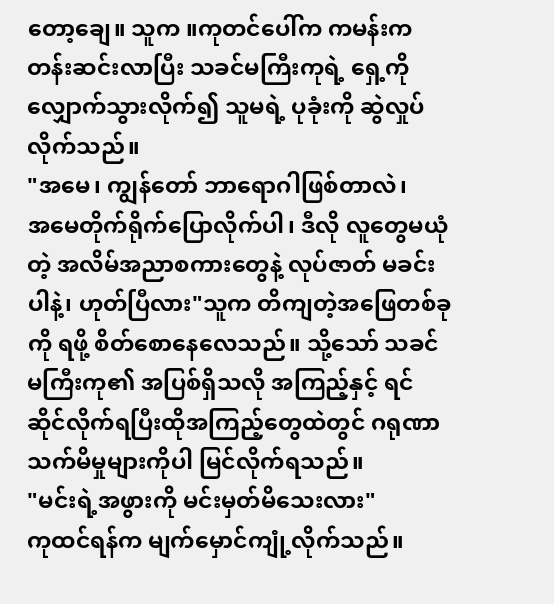တော့ချေ။ သူက ။ကုတင်ပေါ်က ကမန်းကတန်းဆင်းလာပြီး သခင်မကြီးကုရဲ့ ရှေ့ကို လျှောက်သွားလိုက်၍ သူမရဲ့ ပုခုံးကို ဆွဲလှုပ်လိုက်သည်။
"အမေ၊ ကျွန်တော် ဘာရောဂါဖြစ်တာလဲ၊
အမေတိုက်ရိုက်ပြောလိုက်ပါ၊ ဒီလို လူတွေမယုံတဲ့ အလိမ်အညာစကားတွေနဲ့ လုပ်ဇာတ် မခင်းပါနဲ့၊ ဟုတ်ပြီလား"သူက တိကျတဲ့အဖြေတစ်ခုကို ရဖို့ စိတ်စောနေလေသည်။ သို့သော် သခင်မကြီးကု၏ အပြစ်ရှိသလို အကြည့်နှင့် ရင်ဆိုင်လိုက်ရပြီးထိုအကြည့်တွေထဲတွင် ဂရုဏာသက်မိမှုများကိုပါ မြင်လိုက်ရသည်။
"မင်းရဲ့အဖွားကို မင်းမှတ်မိသေးလား"
ကုထင်ရန်က မျက်မှောင်ကျုံ့လိုက်သည်။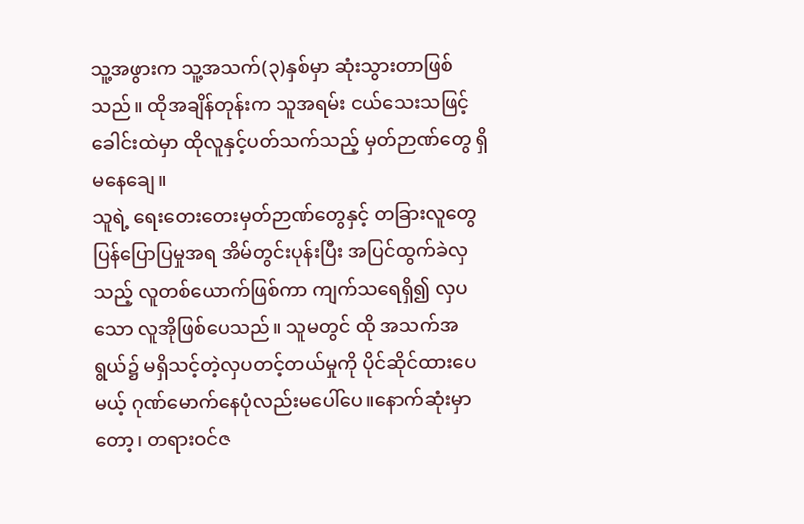သူ့အဖွားက သူ့အသက်(၃)နှစ်မှာ ဆုံးသွားတာဖြစ်သည်။ ထိုအချိန်တုန်းက သူအရမ်း ငယ်သေးသဖြင့် ခေါင်းထဲမှာ ထိုလူနှင့်ပတ်သက်သည့် မှတ်ဉာဏ်တွေ ရှိမနေချေ။
သူရဲ့ ရေးတေးတေးမှတ်ဉာဏ်တွေနှင့် တခြားလူတွေပြန်ပြောပြမှုအရ အိမ်တွင်းပုန်းပြီး အပြင်ထွက်ခဲလှသည့် လူတစ်ယောက်ဖြစ်ကာ ကျက်သရေရှိ၍ လှပသော လူအိုဖြစ်ပေသည်။ သူမတွင် ထို အသက်အရွယ်၌ မရှိသင့်တဲ့လှပတင့်တယ်မှုကို ပိုင်ဆိုင်ထားပေမယ့် ဂုဏ်မောက်နေပုံလည်းမပေါ်ပေ။နောက်ဆုံးမှာတော့၊ တရားဝင်ဇ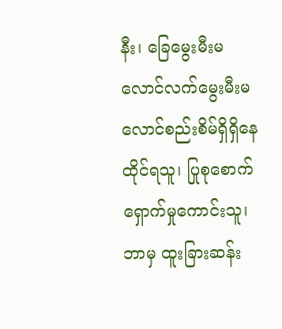နီး၊ ခြေမွေးမီးမလောင်လက်မွေးမီးမလောင်စည်းစိမ်ရှိရှိနေထိုင်ရသူ၊ ပြုစုစောက်ရှောက်မှုကောင်းသူ၊ ဘာမှ ထူးခြားဆန်း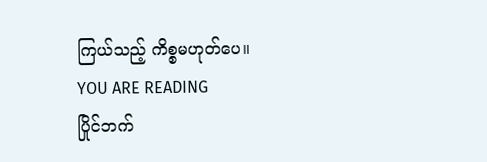ကြယ်သည့် ကိစ္စမဟုတ်ပေ။
YOU ARE READING
ပြိုင်ဘက်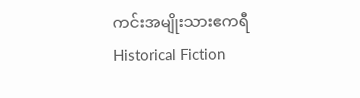ကင်းအမျိုးသားဧကရီ
Historical Fiction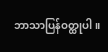ဘာသာပြန်ဝတ္ထုပါ။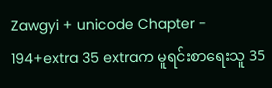Zawgyi + unicode Chapter - 194+extra 35 extraက မူရင်းစာရေးသူ 35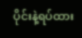ပိုင်းနဲ့ရပ်ထား